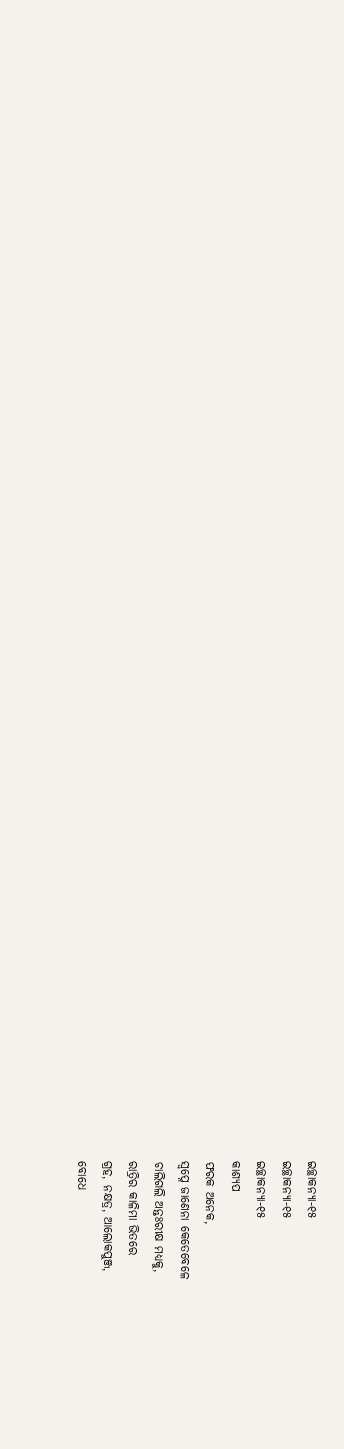ଇଚ୍ଛାକନ୍ୟା-୧୫
ଇଚ୍ଛାକନ୍ୟା-୧୫
ଇଚ୍ଛାକନ୍ୟା-୧୫
କାଶ୍ୟପ
ଫରକ ଅନେକ,
ସ୍ୱପ୍ନେ ଜାଣେନା କେତେବେଳେ
ଚାଲିଗଲି ଅନ୍ତଃରୀକ୍ଷ ମଧ୍ୟକୁ,
ରାତ୍ରିର କାଳିମା ଭିତରେ
ଗ୍ରହ, ନକ୍ଷତ୍ର, ଆଲୋକପୁଞ୍ଜ,
ବୋଧେ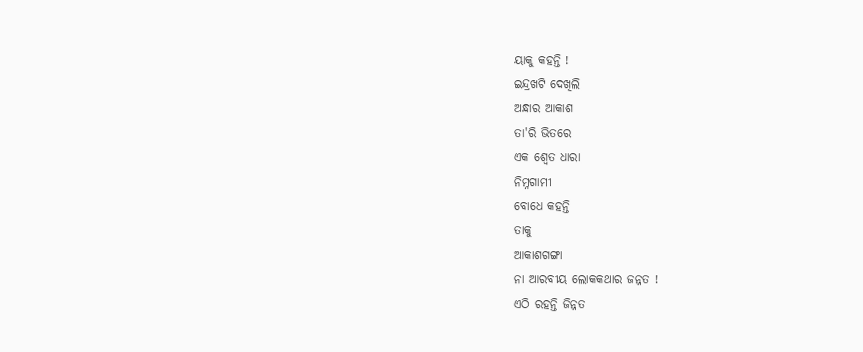ୟାକୁ କହନ୍ତି !
ଇନ୍ଦ୍ରଖଟି ଦେଖିଲି
ଅନ୍ଧାର ଆକାଶ
ତା'ରି ଭିତରେ
ଏକ ଶ୍ୱେତ ଧାରା
ନିମ୍ନଗାମୀ
ବୋଧେ କହନ୍ତି
ତାକୁ
ଆକାଶଗଙ୍ଗା
ନା ଆରବୀୟ ଲୋକକଥାର ଜନ୍ନତ !
ଏଠି ରହନ୍ତି ଜିନ୍ନତ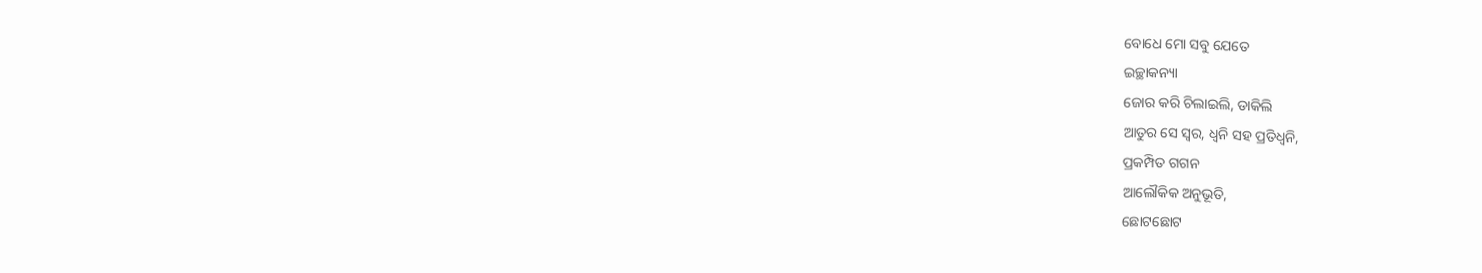ବୋଧେ ମୋ ସବୁ ଯେତେ
ଇଚ୍ଛାକନ୍ୟା
ଜୋର କରି ଚିଲାଇଲି, ଡାକିଲି
ଆତୁର ସେ ସ୍ୱର, ଧ୍ୱନି ସହ ପ୍ରତିଧ୍ୱନି,
ପ୍ରକମ୍ପିତ ଗଗନ
ଆଲୌକିକ ଅନୁଭୂତି,
ଛୋଟଛୋଟ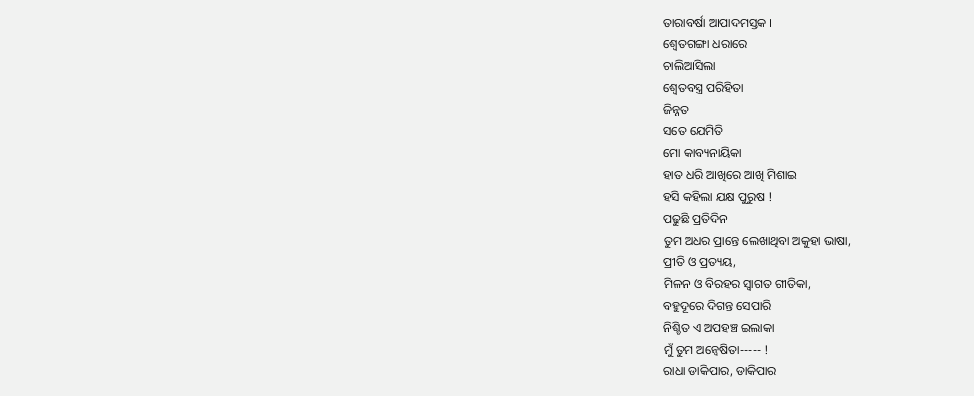ତାରାବର୍ଷା ଆପାଦମସ୍ତକ ।
ଶ୍ୱେତଗଙ୍ଗା ଧରାରେ
ଚାଲିଆସିଲା
ଶ୍ୱେତବସ୍ତ୍ର ପରିହିତା
ଜିନ୍ନତ
ସତେ ଯେମିତି
ମୋ କାବ୍ୟନାୟିକା
ହାତ ଧରି ଆଖିରେ ଆଖି ମିଶାଇ
ହସି କହିଲା ଯକ୍ଷ ପୁରୁଷ !
ପଢୁଛି ପ୍ରତିଦିନ
ତୁମ ଅଧର ପ୍ରାନ୍ତେ ଲେଖାଥିବା ଅକୁହା ଭାଷା,
ପ୍ରୀତି ଓ ପ୍ରତ୍ୟୟ,
ମିଳନ ଓ ବିରହର ସ୍ୱାଗତ ଗୀତିକା,
ବହୁଦୂରେ ଦିଗନ୍ତ ସେପାରି
ନିଶ୍ଚିତ ଏ ଅପହଞ୍ଚ ଇଲାକା
ମୁଁ ତୁମ ଅନ୍ଵେଷିତା----- !
ରାଧା ଡାକିପାର, ଡାକିପାର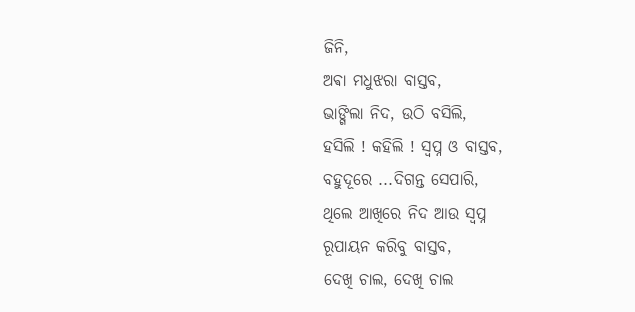ଜିନି,
ଅଵା ମଧୁଝରା ବାସ୍ତବ,
ଭାଙ୍ଗିଲା ନିଦ, ଉଠି ବସିଲି,
ହସିଲି ! କହିଲି ! ସ୍ବପ୍ନ ଓ ବାସ୍ତବ,
ବହୁଦୂରେ ...ଦିଗନ୍ତ ସେପାରି,
ଥିଲେ ଆଖିରେ ନିଦ ଆଉ ସ୍ବପ୍ନ
ରୂପାୟନ କରିବୁ ବାସ୍ତବ,
ଦେଖି ଚାଲ, ଦେଖି ଚାଲ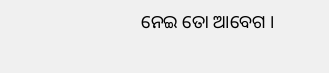ନେଇ ତୋ ଆବେଗ ।